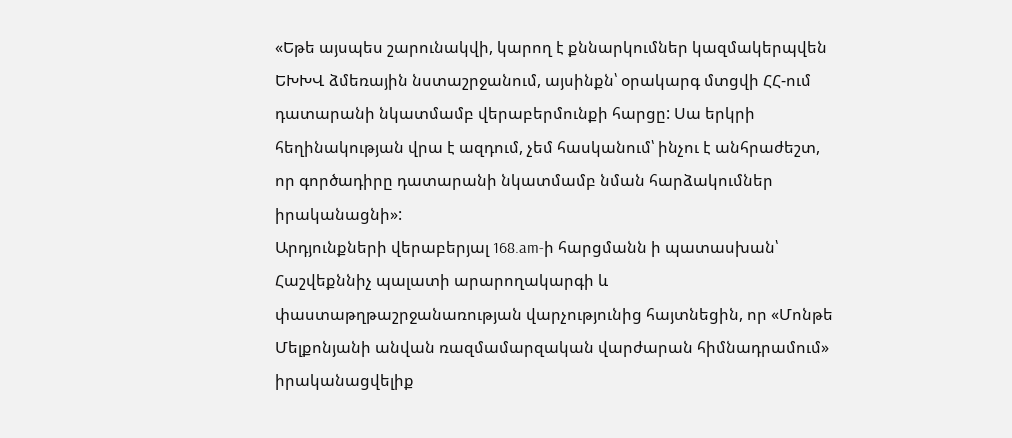«Եթե այսպես շարունակվի, կարող է քննարկումներ կազմակերպվեն ԵԽԽՎ ձմեռային նստաշրջանում, այսինքն՝ օրակարգ մտցվի ՀՀ-ում դատարանի նկատմամբ վերաբերմունքի հարցը: Սա երկրի հեղինակության վրա է ազդում, չեմ հասկանում՝ ինչու է անհրաժեշտ, որ գործադիրը դատարանի նկատմամբ նման հարձակումներ իրականացնի»:
Արդյունքների վերաբերյալ 168.am-ի հարցմանն ի պատասխան՝ Հաշվեքննիչ պալատի արարողակարգի և փաստաթղթաշրջանառության վարչությունից հայտնեցին, որ «Մոնթե Մելքոնյանի անվան ռազմամարզական վարժարան հիմնադրամում» իրականացվելիք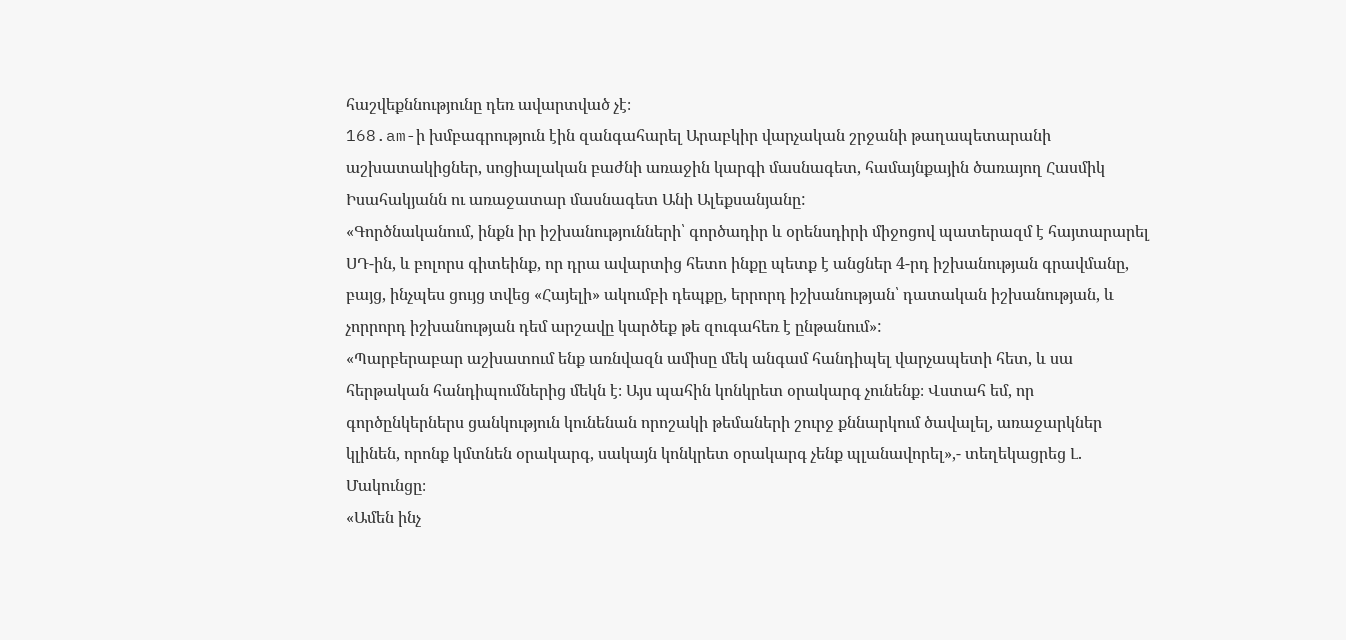հաշվեքննությունը դեռ ավարտված չէ։
168.am-ի խմբագրություն էին զանգահարել Արաբկիր վարչական շրջանի թաղապետարանի աշխատակիցներ, սոցիալական բաժնի առաջին կարգի մասնագետ, համայնքային ծառայող Հասմիկ Իսահակյանն ու առաջատար մասնագետ Անի Ալեքսանյանը:
«Գործնականում, ինքն իր իշխանությունների՝ գործադիր և օրենսդիրի միջոցով պատերազմ է հայտարարել ՍԴ-ին, և բոլորս գիտեինք, որ դրա ավարտից հետո ինքը պետք է անցներ 4-րդ իշխանության գրավմանը, բայց, ինչպես ցույց տվեց «Հայելի» ակումբի դեպքը, երրորդ իշխանության՝ դատական իշխանության, և չորրորդ իշխանության դեմ արշավը կարծեք թե զուգահեռ է ընթանում»:
«Պարբերաբար աշխատում ենք առնվազն ամիսը մեկ անգամ հանդիպել վարչապետի հետ, և սա հերթական հանդիպումներից մեկն է։ Այս պահին կոնկրետ օրակարգ չունենք։ Վստահ եմ, որ գործընկերներս ցանկություն կունենան որոշակի թեմաների շուրջ քննարկում ծավալել, առաջարկներ կլինեն, որոնք կմտնեն օրակարգ, սակայն կոնկրետ օրակարգ չենք պլանավորել»,- տեղեկացրեց Լ. Մակունցը։
«Ամեն ինչ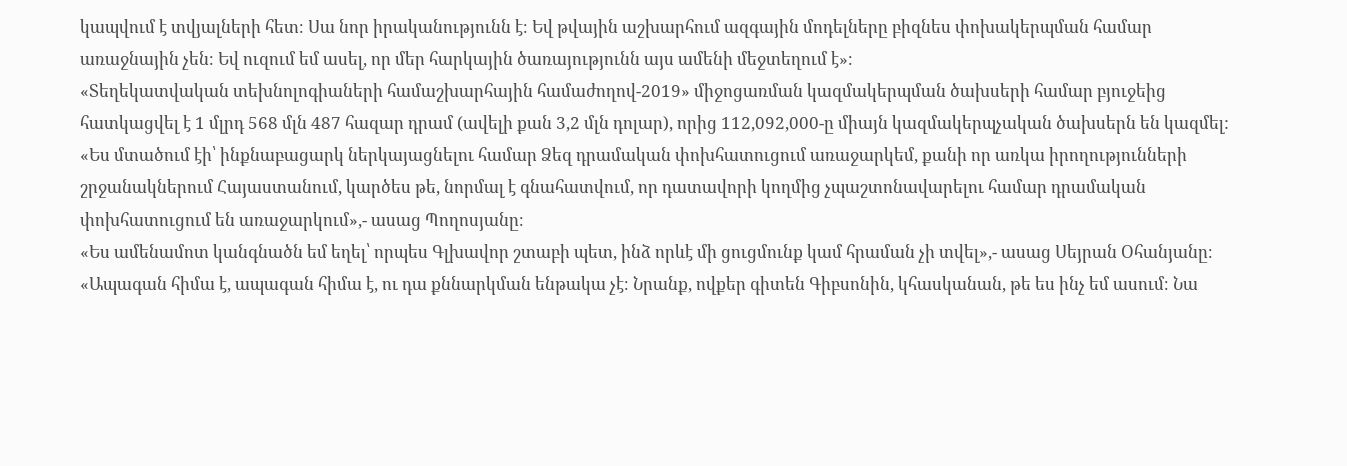կապվում է տվյալների հետ։ Սա նոր իրականությունն է։ Եվ թվային աշխարհում ազգային մոդելները բիզնես փոխակերպման համար առաջնային չեն։ Եվ ուզում եմ ասել, որ մեր հարկային ծառայությունն այս ամենի մեջտեղում է»։
«Տեղեկատվական տեխնոլոգիաների համաշխարհային համաժողով-2019» միջոցառման կազմակերպման ծախսերի համար բյուջեից հատկացվել է 1 մլրդ 568 մլն 487 հազար դրամ (ավելի քան 3,2 մլն դոլար), որից 112,092,000-ը միայն կազմակերպչական ծախսերն են կազմել:
«Ես մտածում էի՝ ինքնաբացարկ ներկայացնելու համար Ձեզ դրամական փոխհատուցում առաջարկեմ, քանի որ առկա իրողությունների շրջանակներում Հայաստանում, կարծես թե, նորմալ է գնահատվում, որ դատավորի կողմից չպաշտոնավարելու համար դրամական փոխհատուցում են առաջարկում»,- ասաց Պողոսյանը։
«Ես ամենամոտ կանգնածն եմ եղել՝ որպես Գլխավոր շտաբի պետ, ինձ որևէ մի ցուցմունք կամ հրաման չի տվել»,- ասաց Սեյրան Օհանյանը։
«Ապագան հիմա է, ապագան հիմա է, ու դա քննարկման ենթակա չէ։ Նրանք, ովքեր գիտեն Գիբսոնին, կհասկանան, թե ես ինչ եմ ասում։ Նա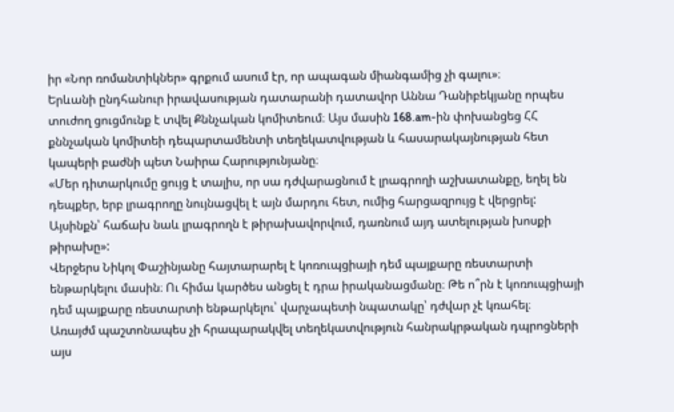իր «Նոր ռոմանտիկներ» գրքում ասում էր, որ ապագան միանգամից չի գալու»։
Երևանի ընդհանուր իրավասության դատարանի դատավոր Աննա Դանիբեկյանը որպես տուժող ցուցմունք է տվել Քննչական կոմիտեում։ Այս մասին 168.am-ին փոխանցեց ՀՀ քննչական կոմիտեի դեպարտամենտի տեղեկատվության և հասարակայնության հետ կապերի բաժնի պետ Նաիրա Հարությունյանը։
«Մեր դիտարկումը ցույց է տալիս, որ սա դժվարացնում է լրագրողի աշխատանքը, եղել են դեպքեր, երբ լրագրողը նույնացվել է այն մարդու հետ, ումից հարցազրույց է վերցրել: Այսինքն՝ հաճախ նաև լրագրողն է թիրախավորվում, դառնում այդ ատելության խոսքի թիրախը»:
Վերջերս Նիկոլ Փաշինյանը հայտարարել է կոռուպցիայի դեմ պայքարը ռեստարտի ենթարկելու մասին։ Ու հիմա կարծես անցել է դրա իրականացմանը։ Թե ո՞րն է կոռուպցիայի դեմ պայքարը ռեստարտի ենթարկելու՝ վարչապետի նպատակը՝ դժվար չէ կռահել։
Առայժմ պաշտոնապես չի հրապարակվել տեղեկատվություն հանրակրթական դպրոցների այս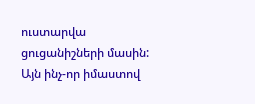ուստարվա ցուցանիշների մասին: Այն ինչ-որ իմաստով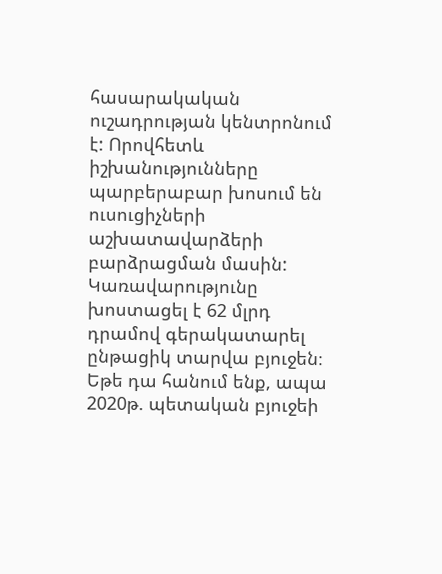հասարակական ուշադրության կենտրոնում է: Որովհետև իշխանությունները պարբերաբար խոսում են ուսուցիչների աշխատավարձերի բարձրացման մասին:
Կառավարությունը խոստացել է 62 մլրդ դրամով գերակատարել ընթացիկ տարվա բյուջեն։ Եթե դա հանում ենք, ապա 2020թ. պետական բյուջեի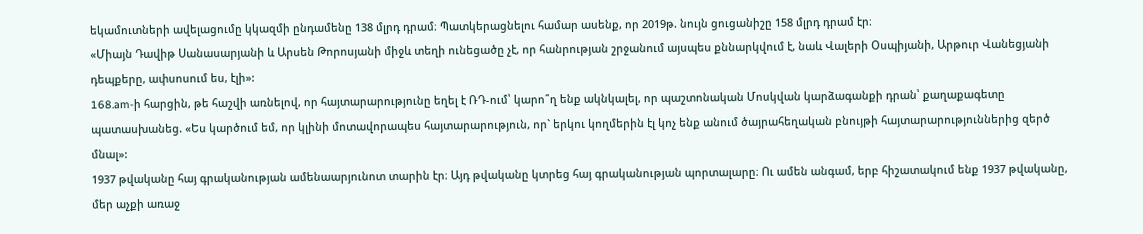եկամուտների ավելացումը կկազմի ընդամենը 138 մլրդ դրամ։ Պատկերացնելու համար ասենք, որ 2019թ. նույն ցուցանիշը 158 մլրդ դրամ էր։
«Միայն Դավիթ Սանասարյանի և Արսեն Թորոսյանի միջև տեղի ունեցածը չէ, որ հանրության շրջանում այսպես քննարկվում է, նաև Վալերի Օսպիյանի, Արթուր Վանեցյանի դեպքերը, ափսոսում ես, էլի»:
168.am-ի հարցին, թե հաշվի առնելով, որ հայտարարությունը եղել է ՌԴ-ում՝ կարո՞ղ ենք ակնկալել, որ պաշտոնական Մոսկվան կարձագանքի դրան՝ քաղաքագետը պատասխանեց. «Ես կարծում եմ, որ կլինի մոտավորապես հայտարարություն, որ` երկու կողմերին էլ կոչ ենք անում ծայրահեղական բնույթի հայտարարություններից զերծ մնալ»:
1937 թվականը հայ գրականության ամենաարյունոտ տարին էր։ Այդ թվականը կտրեց հայ գրականության պորտալարը։ Ու ամեն անգամ, երբ հիշատակում ենք 1937 թվականը, մեր աչքի առաջ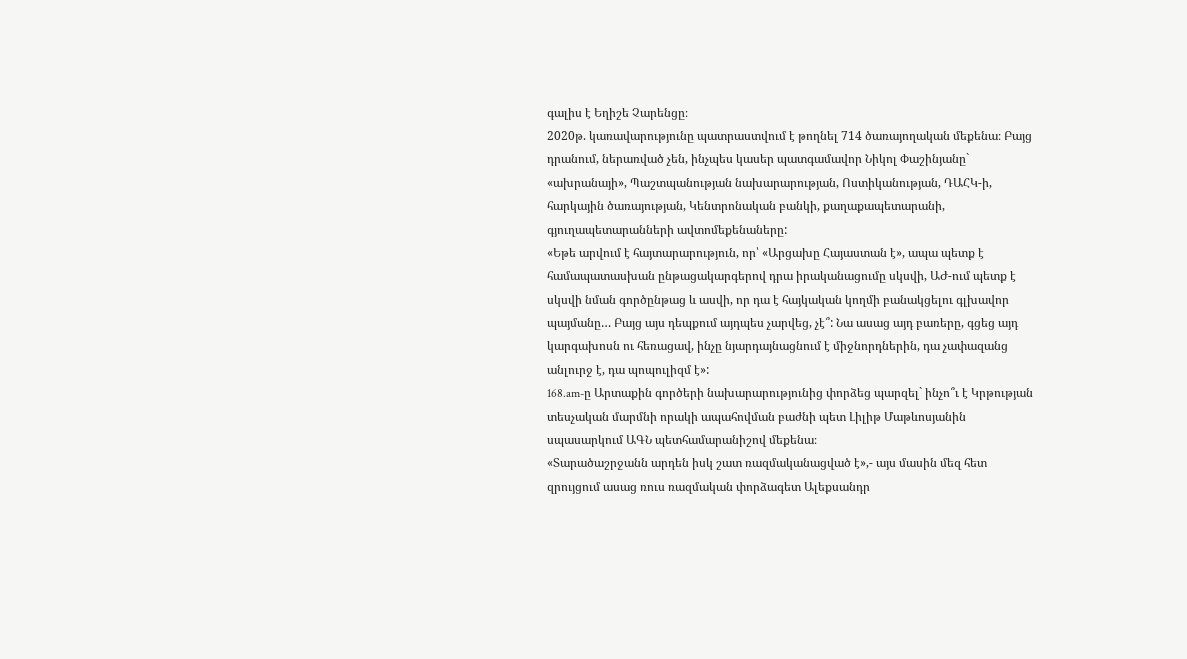գալիս է Եղիշե Չարենցը։
2020թ. կառավարությունը պատրաստվում է թողնել 714 ծառայողական մեքենա։ Բայց դրանում, ներառված չեն, ինչպես կասեր պատգամավոր Նիկոլ Փաշինյանը` «ախրանայի», Պաշտպանության նախարարության, Ոստիկանության, ԴԱՀԿ-ի, հարկային ծառայության, Կենտրոնական բանկի, քաղաքապետարանի, գյուղապետարանների ավտոմեքենաները:
«Եթե արվում է հայտարարություն, որ՝ «Արցախը Հայաստան է», ապա պետք է համապատասխան ընթացակարգերով դրա իրականացումը սկսվի, ԱԺ-ում պետք է սկսվի նման գործընթաց և ասվի, որ դա է հայկական կողմի բանակցելու գլխավոր պայմանը… Բայց այս դեպքում այդպես չարվեց, չէ՞: Նա ասաց այդ բառերը, գցեց այդ կարգախոսն ու հեռացավ, ինչը նյարդայնացնում է միջնորդներին, դա չափազանց անլուրջ է, դա պոպուլիզմ է»:
168.am-ը Արտաքին գործերի նախարարությունից փորձեց պարզել` ինչո՞ւ է Կրթության տեսչական մարմնի որակի ապահովման բաժնի պետ Լիլիթ Մաթևոսյանին սպասարկում ԱԳՆ պետհամարանիշով մեքենա։
«Տարածաշրջանն արդեն իսկ շատ ռազմականացված է»,- այս մասին մեզ հետ զրույցում ասաց ռուս ռազմական փորձագետ Ալեքսանդր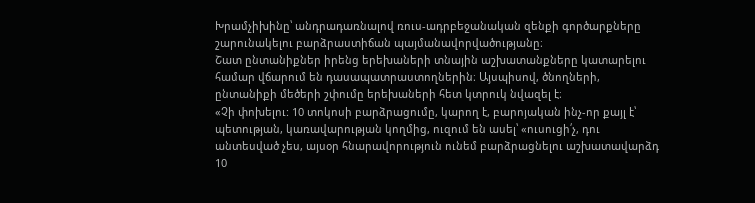Խրամչիխինը՝ անդրադառնալով ռուս-ադրբեջանական զենքի գործարքները շարունակելու բարձրաստիճան պայմանավորվածությանը։
Շատ ընտանիքներ իրենց երեխաների տնային աշխատանքները կատարելու համար վճարում են դասապատրաստողներին։ Այսպիսով, ծնողների, ընտանիքի մեծերի շփումը երեխաների հետ կտրուկ նվազել է։
«Չի փոխելու: 10 տոկոսի բարձրացումը, կարող է, բարոյական ինչ-որ քայլ է՝ պետության, կառավարության կողմից, ուզում են ասել՝ «ուսուցի՛չ, դու անտեսված չես, այսօր հնարավորություն ունեմ բարձրացնելու աշխատավարձդ 10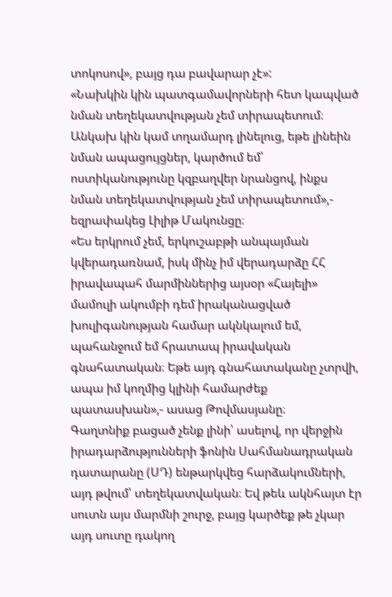տոկոսով», բայց դա բավարար չէ»:
«Նախկին կին պատգամավորների հետ կապված նման տեղեկատվության չեմ տիրապետում։ Անկախ կին կամ տղամարդ լինելուց, եթե լինեին նման ապացույցներ, կարծում եմ՝ ոստիկանությունը կզբաղվեր նրանցով, ինքս նման տեղեկատվության չեմ տիրապետում»,- եզրափակեց Լիլիթ Մակունցը։
«Ես երկրում չեմ, երկուշաբթի անպայման կվերադառնամ, իսկ մինչ իմ վերադարձը ՀՀ իրավապահ մարմիններից այսօր «Հայելի» մամուլի ակումբի դեմ իրականացված խուլիգանության համար ակնկալում եմ, պահանջում եմ հրատապ իրավական գնահատական։ Եթե այդ գնահատականը չտրվի, ապա իմ կողմից կլինի համարժեք պատասխան»,- ասաց Թովմասյանը։
Գաղտնիք բացած չենք լինի՝ ասելով, որ վերջին իրադարձությունների ֆոնին Սահմանադրական դատարանը (ՍԴ) ենթարկվեց հարձակումների, այդ թվում՝ տեղեկատվական։ Եվ թեև ակնհայտ էր սուտն այս մարմնի շուրջ, բայց կարծեք թե չկար այդ սուտը դակող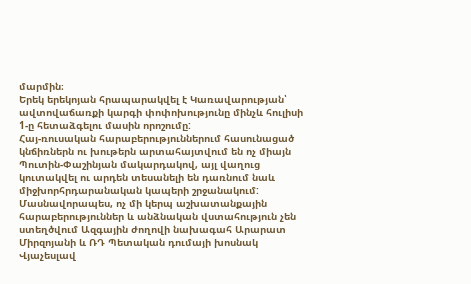մարմին։
Երեկ երեկոյան հրապարակվել է Կառավարության՝ ավտովաճառքի կարգի փոփոխությունը մինչև հուլիսի 1-ը հետաձգելու մասին որոշումը:
Հայ-ռուսական հարաբերություններում հասունացած կնճիռներն ու խութերն արտահայտվում են ոչ միայն Պուտին-Փաշինյան մակարդակով, այլ վաղուց կուտակվել ու արդեն տեսանելի են դառնում նաև միջխորհրդարանական կապերի շրջանակում: Մասնավորապես, ոչ մի կերպ աշխատանքային հարաբերություններ և անձնական վստահություն չեն ստեղծվում Ազգային ժողովի նախագահ Արարատ Միրզոյանի և ՌԴ Պետական դումայի խոսնակ Վյաչեսլավ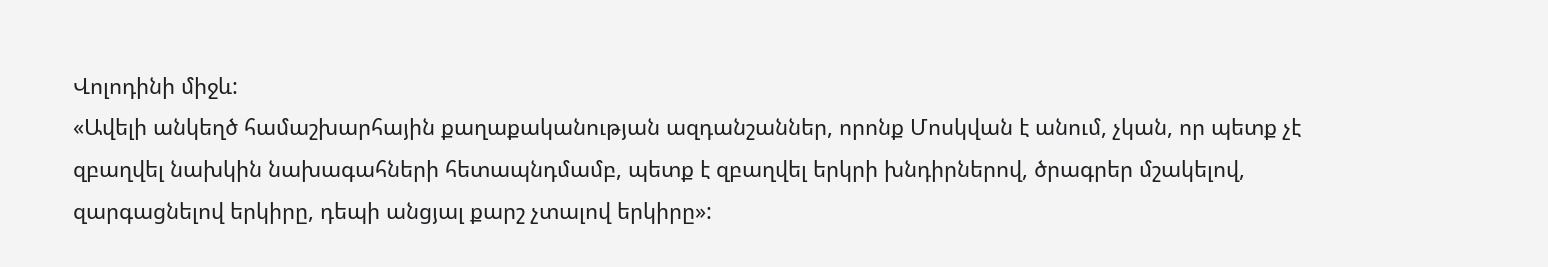Վոլոդինի միջև:
«Ավելի անկեղծ համաշխարհային քաղաքականության ազդանշաններ, որոնք Մոսկվան է անում, չկան, որ պետք չէ զբաղվել նախկին նախագահների հետապնդմամբ, պետք է զբաղվել երկրի խնդիրներով, ծրագրեր մշակելով, զարգացնելով երկիրը, դեպի անցյալ քարշ չտալով երկիրը»: